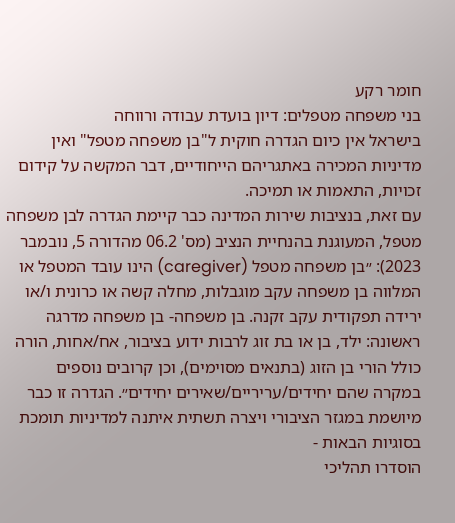חומר רקע
בני משפחה מטפלים: דיון בועדת עבודה ורווחה
בישראל אין כיום הגדרה חוקית ל"בן משפחה מטפל" ואין מדיניות המכירה באתגריהם הייחודיים, דבר המקשה על קידום זכויות, התאמות או תמיכה.
עם זאת, בנציבות שירות המדינה כבר קיימת הגדרה לבן משפחה מטפל, המעוגנת בהנחיית הנציב (מס' 06.2 מהדורה 5, נובמבר 2023): ״בן משפחה מטפל (caregiver) הינו עובד המטפל או המלווה בן משפחה עקב מוגבלות, מחלה קשה או כרונית ו/או ירידה תפקודית עקב זקנה. בן משפחה- בן משפחה מדרגה ראשונה: ילד, בן או בת זוג לרבות ידוע בציבור, אח/אחות, הורה כולל הורי בן הזוג (בתנאים מסוימים), וכן קרובים נוספים במקרה שהם יחידים/עריריים/שאירים יחידים״. הגדרה זו כבר מיושמת במגזר הציבורי ויצרה תשתית איתנה למדיניות תומכת בסוגיות הבאות -
הוסדרו תהליכי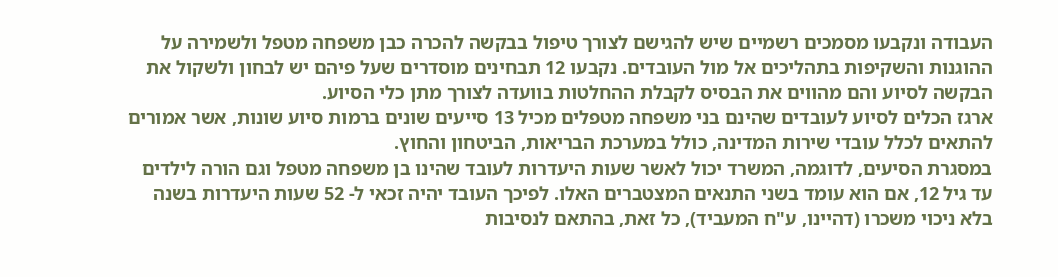העבודה ונקבעו מסמכים רשמיים שיש להגישם לצורך טיפול בבקשה להכרה כבן משפחה מטפל ולשמירה על ההוגנות והשקיפות בתהליכים אל מול העובדים. נקבעו 12 תבחינים מוסדרים שעל פיהם יש לבחון ולשקול את הבקשה לסיוע והם מהווים את הבסיס לקבלת ההחלטות בוועדה לצורך מתן כלי הסיוע.
ארגז הכלים לסיוע לעובדים שהינם בני משפחה מטפלים מכיל 13 סייעים שונים ברמות סיוע שונות, אשר אמורים להתאים לכלל עובדי שירות המדינה, כולל במערכת הבריאות, הביטחון והחוץ.
במסגרת הסיעים, לדוגמה, המשרד יכול לאשר שעות היעדרות לעובד שהינו בן משפחה מטפל וגם הורה לילדים עד גיל 12, אם הוא עומד בשני התנאים המצטברים האלו. לפיכך העובד יהיה זכאי ל- 52 שעות היעדרות בשנה בלא ניכוי משכרו (דהיינו, ע"ח המעביד), כל זאת, בהתאם לנסיבות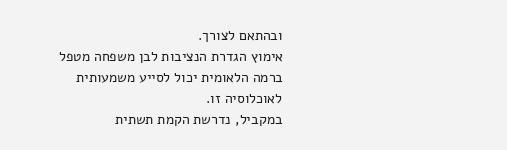ובהתאם לצורך.
אימוץ הגדרת הנציבות לבן משפחה מטפל ברמה הלאומית יכול לסייע משמעותית לאוכלוסיה זו.
במקביל, נדרשת הקמת תשתית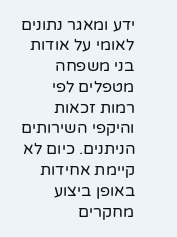ידע ומאגר נתונים לאומי על אודות בני משפחה מטפלים לפי רמות זכאות והיקפי השירותים הניתנים. כיום לא קיימת אחידות באופן ביצוע מחקרים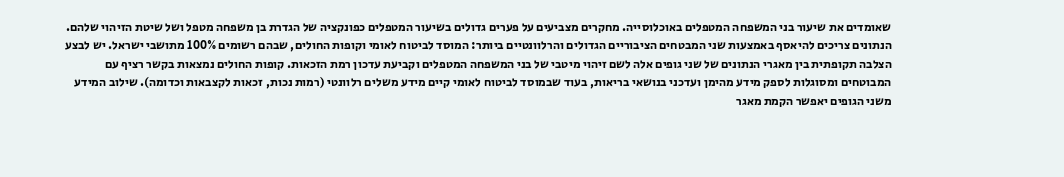שאומדים את שיעור בני המשפחה המטפלים באוכלוסייה. מחקרים מצביעים על פערים גדולים בשיעור המטפלים כפונקציה של הגדרת בן משפחה מטפל ושל שיטת הזיהוי שלהם.
הנתונים צריכים להיאסף באמצעות שני המבטחים הציבוריים הגדולים והרלוונטיים ביותר: המוסד לביטוח לאומי וקופות החולים, שבהם רשומים 100% מתושבי ישראל. יש לבצע הצלבה תקופתית בין מאגרי הנתונים של שני גופים אלה לשם זיהוי מיטבי של בני המשפחה המטפלים וקביעת עדכון רמת הזכאות. קופות החולים נמצאות בקשר רציף עם המבוטחים ומסוגלות לספק מידע מהימן ועדכני בנושאי בריאות, בעוד שבמוסד לביטוח לאומי קיים מידע משלים רלוונטי (רמות נכות, זכאות לקצבאות וכדומה). שילוב המידע משני הגופים יאפשר הקמת מאגר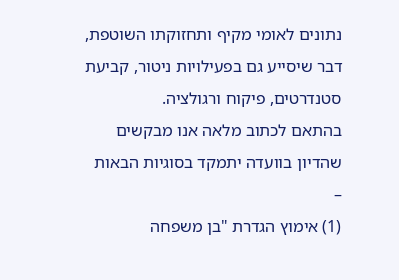נתונים לאומי מקיף ותחזוקתו השוטפת, דבר שיסייע גם בפעילויות ניטור, קביעת סטנדרטים, פיקוח ורגולציה.
בהתאם לכתוב מלאה אנו מבקשים שהדיון בוועדה יתמקד בסוגיות הבאות –
(1) אימוץ הגדרת "בן משפחה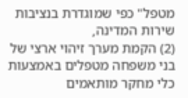מטפל" כפי שמוגדרת בנציבות שירות המדינה,
(2) הקמת מערך זיהוי ארצי של בני משפחה מטפלים באמצעות כלי מחקר מותאמים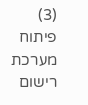(3) פיתוח מערכת רישום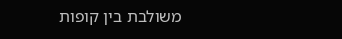משולבת בין קופות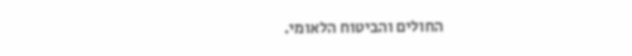החולים והביטוח הלאומי.